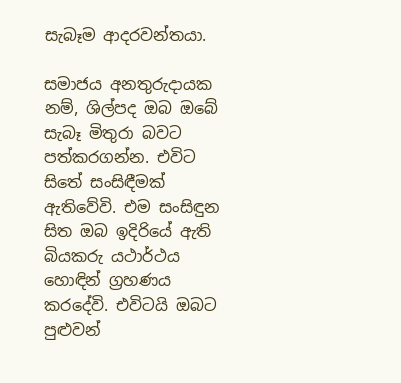සැබෑම ආදරවන්තයා.

සමාජය අනතුරුදායක නම්, ශිල්පද ඔබ ඔබේ සැබෑ මිතුරා බවට පත්කරගන්න. එවිට සිතේ සංසිඳීමක්‌ ඇතිවේවි. එම සංසිඳුන සිත ඔබ ඉදිරියේ ඇති බියකරු යථාර්ථය හොඳින් ග්‍රහණය කරදේවි. එවිටයි ඔබට පුළුවන්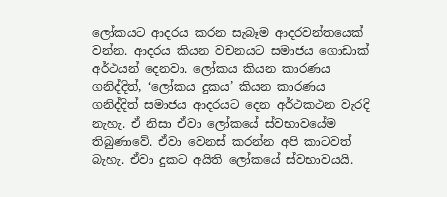ලෝකයට ආදරය කරන සැබෑම ආදරවන්තයෙක්‌ වන්න. ආදරය කියන වචනයට සමාජය ගොඩාක්‌ අර්ථයන් දෙනවා. ලෝකය කියන කාරණය ගනිද්දිත්, ‘ලෝකය දුකය’ කියන කාරණය ගනිද්දිත් සමාජය ආදරයට දෙන අර්ථකථන වැරදි නැහැ. ඒ නිසා ඒවා ලෝකයේ ස්‌වභාවයේම තිබුණාවේ. ඒවා වෙනස්‌ කරන්න අපි කාටවත් බැහැ. ඒවා දුකට අයිති ලෝකයේ ස්‌වභාවයයි.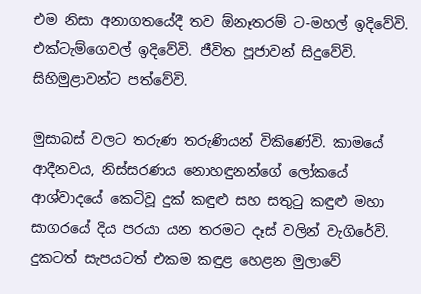එම නිසා අනාගතයේදී තව ඕනෑතරම් ට-මහල් ඉදිවේවි. එක්‌ටැම්ගෙවල් ඉදිවේවි. ජීවිත පූජාවන් සිදුවේවි. සිහිමුළාවන්ට පත්වේවි.

මුසාබස්‌ වලට තරුණ තරුණියන් විකිණේවි. කාමයේ ආදීනවය, නිස්‌සරණය නොහඳුනන්ගේ ලෝකයේ ආශ්වාදයේ කෙටිවූ දුක්‌ කඳුළු සහ සතුටු කඳුළු මහා සාගරයේ දිය පරයා යන තරමට දෑස්‌ වලින් වැගිරේවි. දුකටත් සැපයටත් එකම කඳුළ හෙළන මුලාවේ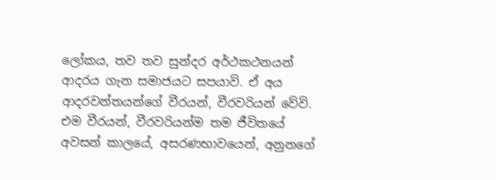ලෝකය, තව තව සුන්දර අර්ථකථනයන් ආදරය ගැන සමාජයට සපයාවි. ඒ අය ආදරවන්තයන්ගේ වීරයන්, වීරවරියන් වේවි. එම වීරයන්, වීරවරියන්ම තම ජීවිතයේ අවසන් කාලයේ, අසරණභාවයෙන්, අනුනගේ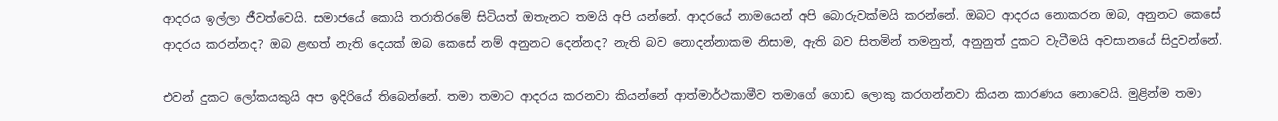ආදරය ඉල්ලා ජීවත්වෙයි. සමාජයේ කොයි තරාතිරමේ සිටියත් ඔතැනට තමයි අපි යන්නේ. ආදරයේ නාමයෙන් අපි බොරුවක්‌මයි කරන්නේ. ඔබට ආදරය නොකරන ඔබ, අනුනට කෙසේ ආදරය කරන්නද? ඔබ ළඟත් නැති දෙයක්‌ ඔබ කෙසේ නම් අනුනට දෙන්නද? නැති බව නොදන්නාකම නිසාම, ඇති බව සිතමින් තමනුත්, අනුනුත් දුකට වැටීමයි අවසානයේ සිදුවන්නේ.

එවන් දුකට ලෝකයකුයි අප ඉදිරියේ තිබෙන්නේ. තමා තමාට ආදරය කරනවා කියන්නේ ආත්මාර්ථකාමීව තමාගේ ගොඩ ලොකු කරගන්නවා කියන කාරණය නොවෙයි. මුළින්ම තමා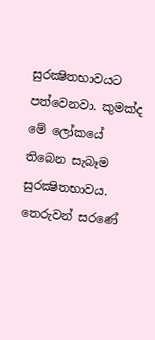සුරක්‍ෂිතභාවයට පත්වෙනවා. කුමක්‌ද මේ ලෝකයේ තිබෙන සැබෑම සුරක්‍ෂිතභාවය. තෙරුවන් සරණේ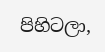පිහිටලා,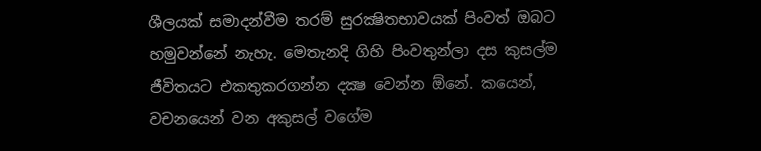ශීලයක්‌ සමාදන්වීම තරම් සුරක්‍ෂිතභාවයක්‌ පිංවත් ඔබට හමුවන්නේ නැහැ. මෙතැනදි ගිහි පිංවතුන්ලා දස කුසල්ම ජීවිතයට එකතුකරගන්න දක්‍ෂ වෙන්න ඕනේ. කයෙන්, වචනයෙන් වන අකුසල් වගේම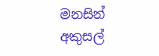මනසින් අකුසල්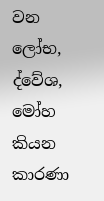වන ලෝභ, ද්වේශ, මෝහ කියන කාරණා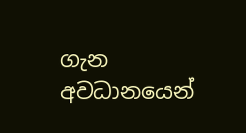ගැන අවධානයෙන්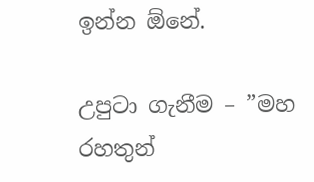ඉන්න ඕනේ.

උපුටා ගැනීම – ”මහ රහතුන්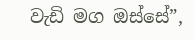වැඩි මග ඔස්සේ”,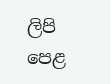ලිපි පෙළ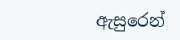ඇසුරෙන්